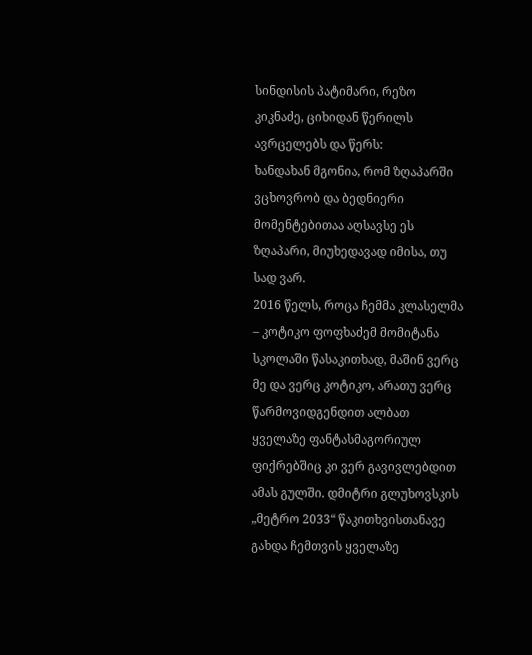სინდისის პატიმარი, რეზო კიკნაძე, ციხიდან წერილს ავრცელებს და წერს:
ხანდახან მგონია, რომ ზღაპარში ვცხოვრობ და ბედნიერი მომენტებითაა აღსავსე ეს ზღაპარი, მიუხედავად იმისა, თუ სად ვარ.
2016 წელს, როცა ჩემმა კლასელმა – კოტიკო ფოფხაძემ მომიტანა სკოლაში წასაკითხად, მაშინ ვერც მე და ვერც კოტიკო, არათუ ვერც წარმოვიდგენდით ალბათ ყველაზე ფანტასმაგორიულ ფიქრებშიც კი ვერ გავივლებდით ამას გულში. დმიტრი გლუხოვსკის „მეტრო 2033“ წაკითხვისთანავე გახდა ჩემთვის ყველაზე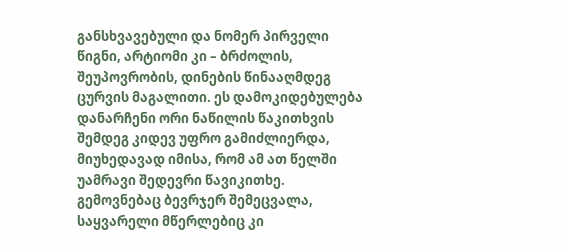განსხვავებული და ნომერ პირველი წიგნი, არტიომი კი – ბრძოლის, შეუპოვრობის, დინების წინააღმდეგ ცურვის მაგალითი. ეს დამოკიდებულება დანარჩენი ორი ნაწილის წაკითხვის შემდეგ კიდევ უფრო გამიძლიერდა, მიუხედავად იმისა, რომ ამ ათ წელში უამრავი შედევრი წავიკითხე. გემოვნებაც ბევრჯერ შემეცვალა, საყვარელი მწერლებიც კი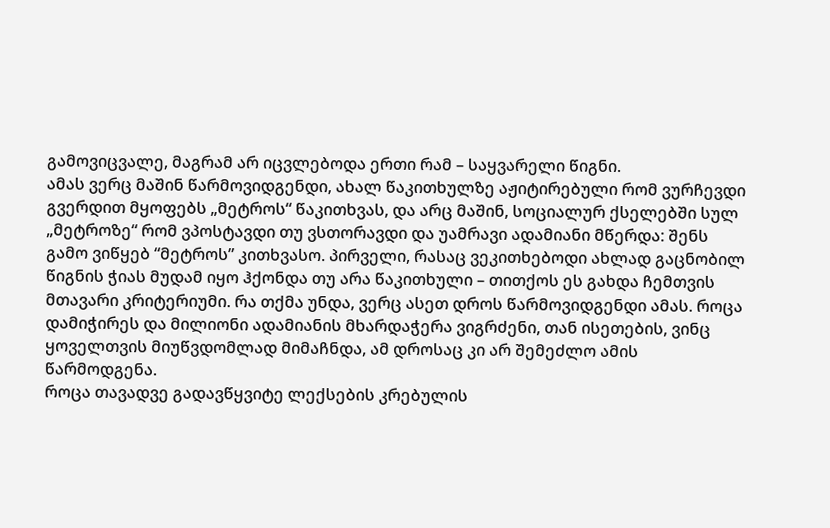გამოვიცვალე, მაგრამ არ იცვლებოდა ერთი რამ – საყვარელი წიგნი.
ამას ვერც მაშინ წარმოვიდგენდი, ახალ წაკითხულზე აჟიტირებული რომ ვურჩევდი გვერდით მყოფებს „მეტროს“ წაკითხვას, და არც მაშინ, სოციალურ ქსელებში სულ „მეტროზე“ რომ ვპოსტავდი თუ ვსთორავდი და უამრავი ადამიანი მწერდა: შენს გამო ვიწყებ “მეტროს” კითხვასო. პირველი, რასაც ვეკითხებოდი ახლად გაცნობილ წიგნის ჭიას მუდამ იყო ჰქონდა თუ არა წაკითხული – თითქოს ეს გახდა ჩემთვის მთავარი კრიტერიუმი. რა თქმა უნდა, ვერც ასეთ დროს წარმოვიდგენდი ამას. როცა დამიჭირეს და მილიონი ადამიანის მხარდაჭერა ვიგრძენი, თან ისეთების, ვინც ყოველთვის მიუწვდომლად მიმაჩნდა, ამ დროსაც კი არ შემეძლო ამის წარმოდგენა.
როცა თავადვე გადავწყვიტე ლექსების კრებულის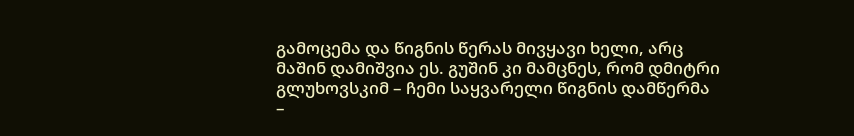გამოცემა და წიგნის წერას მივყავი ხელი, არც მაშინ დამიშვია ეს. გუშინ კი მამცნეს, რომ დმიტრი გლუხოვსკიმ – ჩემი საყვარელი წიგნის დამწერმა –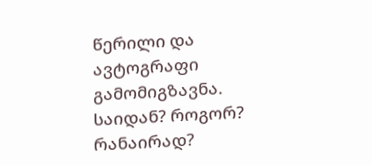წერილი და ავტოგრაფი გამომიგზავნა.
საიდან? როგორ? რანაირად?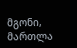მგონი, მართლა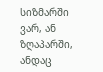სიზმარში ვარ, ან ზღაპარში, ანდაც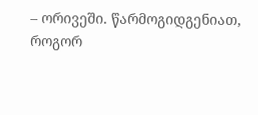– ორივეში. წარმოგიდგენიათ, როგორ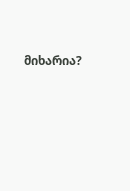მიხარია?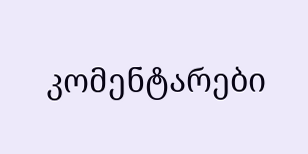კომენტარები